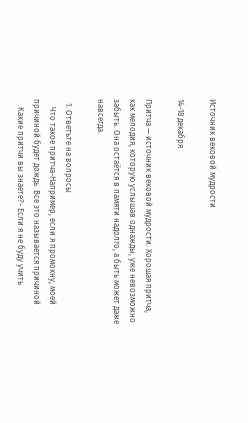Источник вековой мудрости

14-18 декабря

Притча — источник вековой мудрости. Хорошая притча, как мелодия, которую услышав однажды, уже невозможно забыть. Она остаётся в памяти надолго, а быть может даже навсегда.

  1. Ответьте на вопросы
    Что такое притча-Например, если я промокну, моей причиной будет дождь. Все это называется причиной
    Какие притчи вы знаете?- Если я не буду учить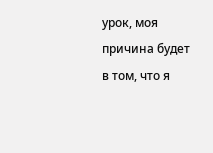урок, моя причина будет в том, что я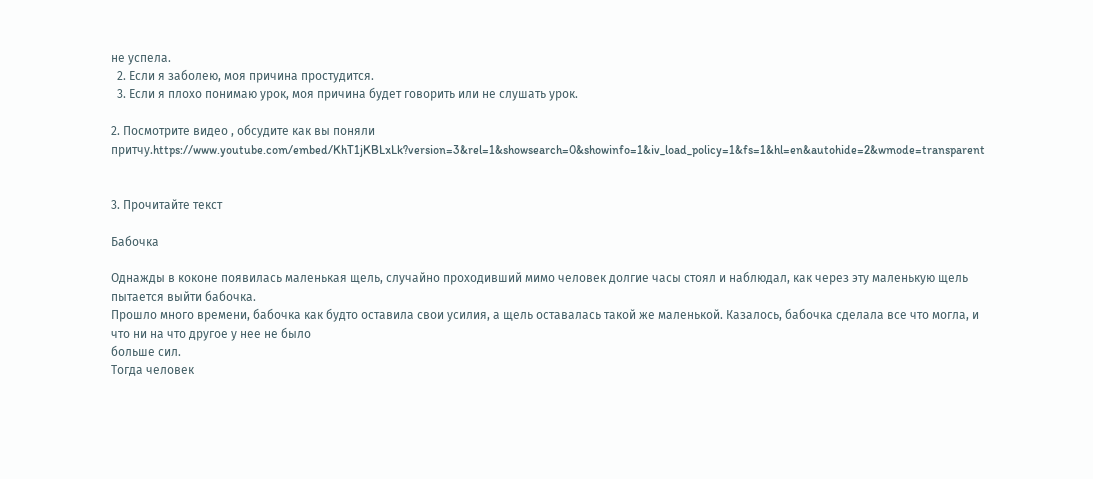не успела.
  2. Если я заболею, моя причина простудится.
  3. Если я плохо понимаю урок, моя причина будет говорить или не слушать урок.

2. Посмотрите видео , обсудите как вы поняли притчу.https://www.youtube.com/embed/KhT1jKBLxLk?version=3&rel=1&showsearch=0&showinfo=1&iv_load_policy=1&fs=1&hl=en&autohide=2&wmode=transparent


3. Прочитайте текст

Бабочка

Однажды в коконе появилась маленькая щель, случайно проходивший мимо человек долгие часы стоял и наблюдал, как через эту маленькую щель пытается выйти бабочка.
Прошло много времени, бабочка как будто оставила свои усилия, а щель оставалась такой же маленькой. Казалось, бабочка сделала все что могла, и что ни на что другое у нее не было
больше сил.
Тогда человек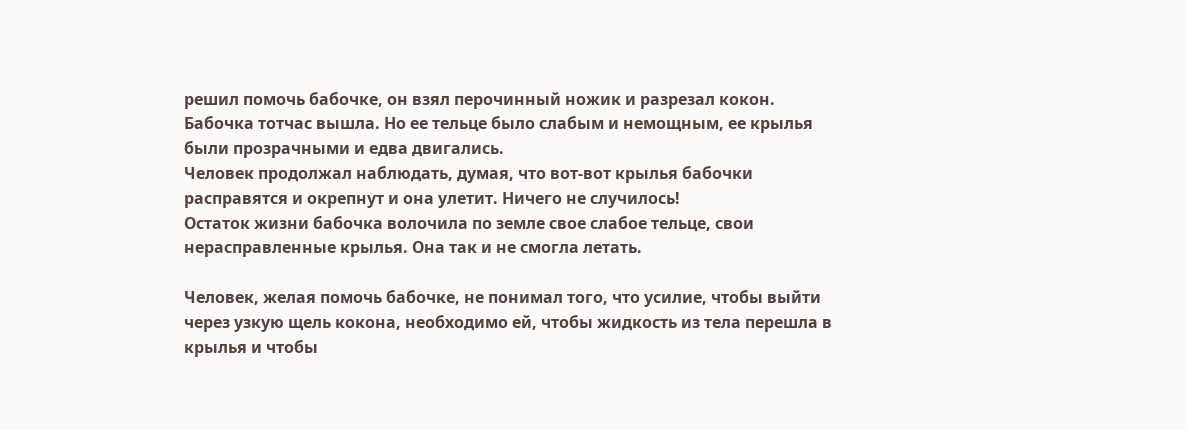решил помочь бабочке, он взял перочинный ножик и разрезал кокон. Бабочка тотчас вышла. Но ее тельце было слабым и немощным, ее крылья были прозрачными и едва двигались.
Человек продолжал наблюдать, думая, что вот-вот крылья бабочки расправятся и окрепнут и она улетит. Ничего не случилось!
Остаток жизни бабочка волочила по земле свое слабое тельце, свои нерасправленные крылья. Она так и не смогла летать.

Человек, желая помочь бабочке, не понимал того, что усилие, чтобы выйти через узкую щель кокона, необходимо ей, чтобы жидкость из тела перешла в крылья и чтобы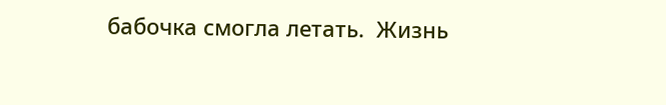бабочка смогла летать.  Жизнь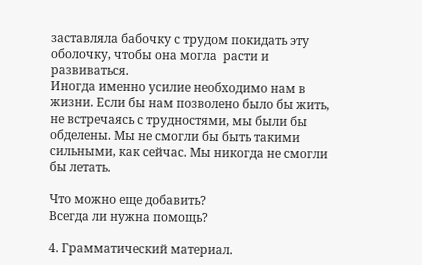заставляла бабочку с трудом покидать эту оболочку, чтобы она могла  расти и развиваться.
Иногда именно усилие необходимо нам в жизни. Если бы нам позволено было бы жить, не встречаясь с трудностями, мы были бы обделены. Мы не смогли бы быть такими сильными, как сейчас. Мы никогда не смогли бы летать.

Что можно еще добавить?
Всегда ли нужна помощь?

4. Грамматический материал.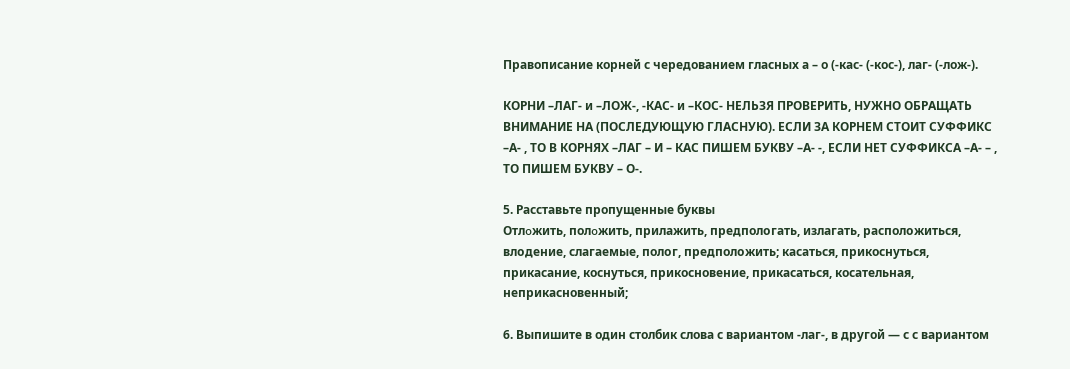Правописание корней с чередованием гласных а – о (-кас- (-кос-), лаг- (-лож-).

КОРНИ –ЛАГ- и –ЛОЖ-, -КАС- и –КОС- НЕЛЬЗЯ ПРОВЕРИТЬ, НУЖНО ОБРАЩАТЬ ВНИМАНИЕ НА (ПОСЛЕДУЮЩУЮ ГЛАСНУЮ). ЕСЛИ ЗА КОРНЕМ СТОИТ СУФФИКС –А- , ТО В КОРНЯХ –ЛАГ – И – КАС ПИШЕМ БУКВУ –А- -, ЕСЛИ НЕТ СУФФИКСА –А- – , ТО ПИШЕМ БУКВУ – О-.

5. Расставьте пропущенные буквы
Отлօжить, полօжить, прилaжить, предполoгать, излaгать, располoжиться, влoдение, слaгаемые, полoг, предполoжить; касаться, прикоснуться, прикасание, коснуться, прикосновение, прикасаться, косательная, неприкасновенный;

6. Выпишите в один столбик слова с вариантом -лаг-, в другой — с с вариантом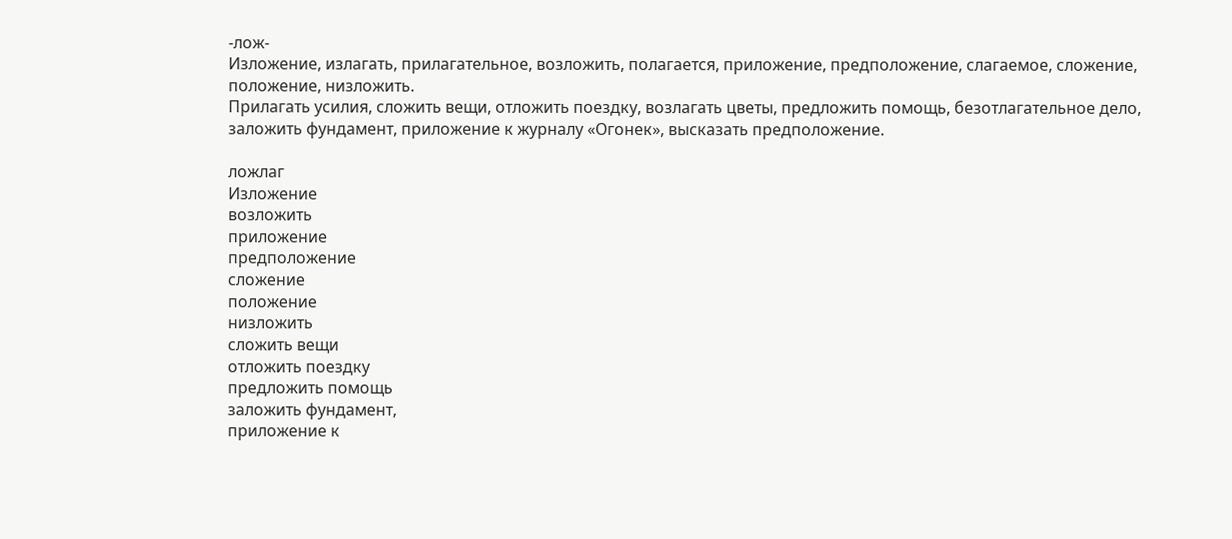-лож-
Изложение, излагать, прилагательное, возложить, полагается, приложение, предположение, слагаемое, сложение, положение, низложить.
Прилагать усилия, сложить вещи, отложить поездку, возлагать цветы, предложить помощь, безотлагательное дело, заложить фундамент, приложение к журналу «Огонек», высказать предположение.

ложлаг
Изложение
возложить
приложение
предположение
сложение
положение
низложить
сложить вещи
отложить поездку
предложить помощь
заложить фундамент,
приложение к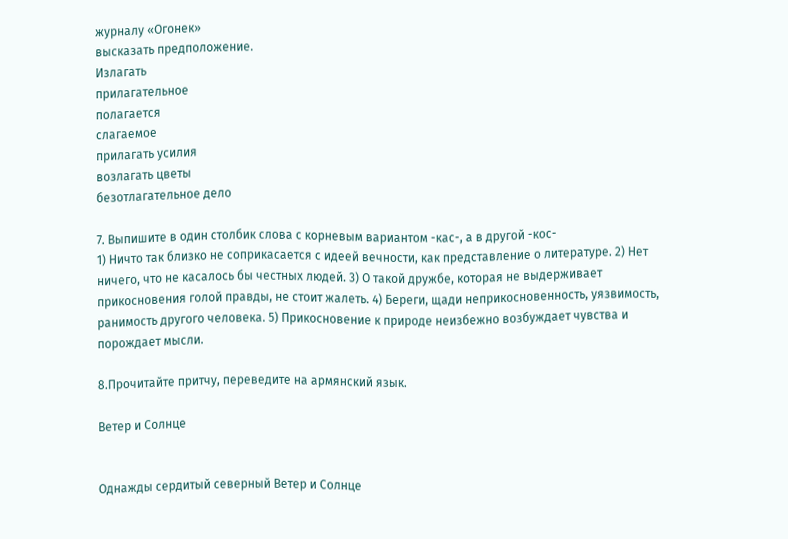журналу «Огонек»
высказать предположение.
Излагать
прилагательное
полагается
слагаемое
прилагать усилия
возлагать цветы
безотлагательное дело

7. Выпишите в один столбик слова с корневым вариантом -кас-, а в другой -кос-
1) Ничто так близко не соприкасается с идеей вечности, как представление о литературе. 2) Нет ничего, что не касалось бы честных людей. 3) О такой дружбе, которая не выдерживает прикосновения голой правды, не стоит жалеть. 4) Береги, щади неприкосновенность, уязвимость, ранимость другого человека. 5) Прикосновение к природе неизбежно возбуждает чувства и порождает мысли.

8.Прочитайте притчу, переведите на армянский язык.

Ветер и Солнце


Однажды сердитый северный Ветер и Солнце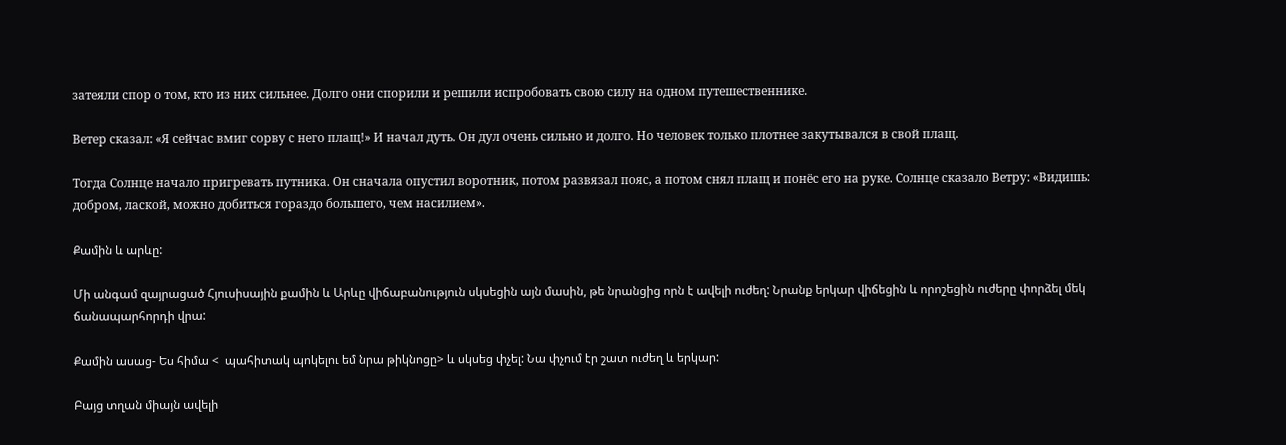затеяли спор о том, кто из них сильнее. Долго они спорили и решили испробовать свою силу на одном путешественнике.

Ветер сказал: «Я сейчас вмиг сорву с него плащ!» И начал дуть. Он дул очень сильно и долго. Но человек только плотнее закутывался в свой плащ.

Тогда Солнце начало пригревать путника. Он сначала опустил воротник, потом развязал пояс, а потом снял плащ и понёс его на руке. Солнце сказало Ветру: «Видишь: добром, лаской, можно добиться гораздо большего, чем насилием».

Քամին և արևը:

Մի անգամ զայրացած Հյուսիսային քամին և Արևը վիճաբանություն սկսեցին այն մասին, թե նրանցից որն է ավելի ուժեղ: Նրանք երկար վիճեցին և որոշեցին ուժերը փորձել մեկ ճանապարհորդի վրա:

Քամին ասաց- Ես հիմա <  պահիտակ պոկելու եմ նրա թիկնոցը> և սկսեց փչել: Նա փչում էր շատ ուժեղ և երկար:

Բայց տղան միայն ավելի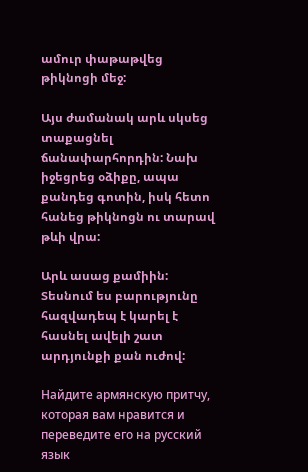ամուր փաթաթվեց թիկնոցի մեջ:

Այս ժամանակ արև սկսեց տաքացնել ճանափարհորդին: Նախ իջեցրեց օձիքը, ապա քանդեց գոտին, իսկ հետո հանեց թիկնոցն ու տարավ թևի վրա:

Արև ասաց քամիին: Տեսնում ես բարությունը հազվադեպ է կարել է հասնել ավելի շատ արդյունքի քան ուժով:

Найдите армянскую притчу, которая вам нравится и переведите его на русский язык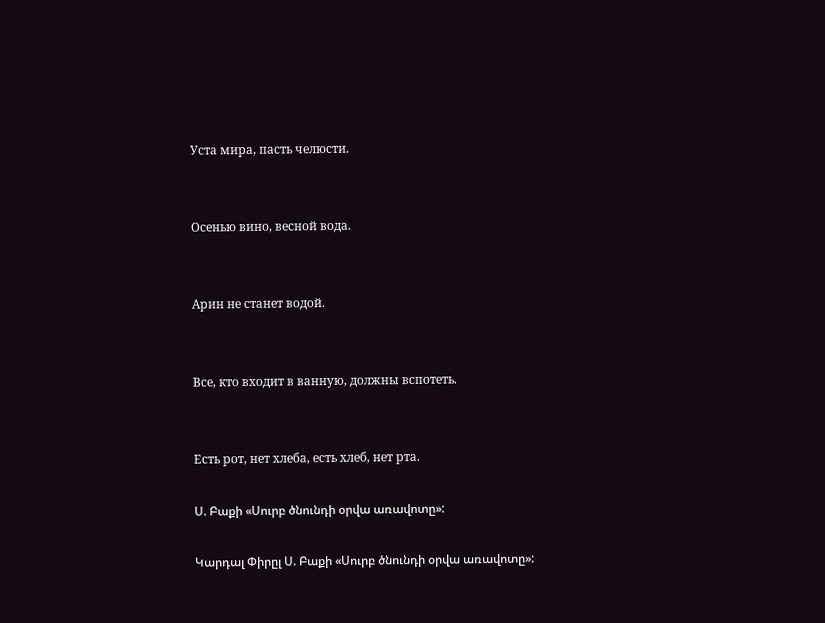Уста мира, пасть челюсти.


Осенью вино, весной вода.


Арин не станет водой.


Все, кто входит в ванную, должны вспотеть.


Есть рот, нет хлеба, есть хлеб, нет рта.

Ս. Բաքի «Սուրբ ծնունդի օրվա առավոտը»:

Կարդալ Փիրըլ Ս. Բաքի «Սուրբ ծնունդի օրվա առավոտը»: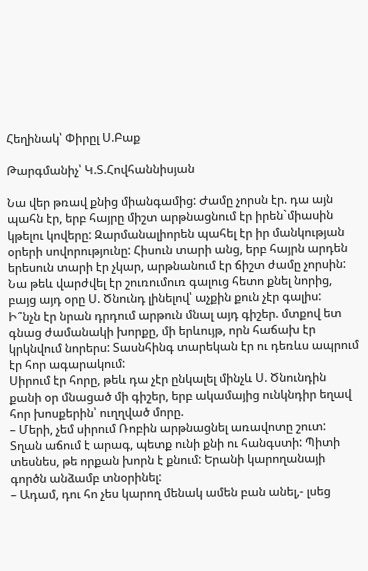Հեղինակ՝ Փիրըլ Ս.Բաք

Թարգմանիչ՝ Կ.Տ.Հովհաննիսյան

Նա վեր թռավ քնից միանգամից: Ժամը չորսն էր. դա այն պահն էր, երբ հայրը միշտ արթնացնում էր իրեն`միասին կթելու կովերը: Զարմանալիորեն պահել էր իր մանկության օրերի սովորությունը: Հիսուն տարի անց, երբ հայրն արդեն երեսուն տարի էր չկար, արթնանում էր ճիշտ ժամը չորսին: Նա թեև վարժվել էր շուռումուռ գալուց հետո քնել նորից, բայց այդ օրը Ս. Ծնունդ լինելով՝ աչքին քուն չէր գալիս:
Ի՞նչն էր նրան դրդում արթուն մնալ այդ գիշեր. մտքով ետ գնաց ժամանակի խորքը, մի երևույթ, որն հաճախ էր կրկնվում նորերս: Տասնհինգ տարեկան էր ու դեռևս ապրում էր հոր ագարակում:
Սիրում էր հորը, թեև դա չէր ընկալել մինչև Ս. Ծնունդին քանի օր մնացած մի գիշեր, երբ ակամայից ունկնդիր եղավ հոր խոսքերին՝ ուղղված մորը.
– Մերի, չեմ սիրում Ռոբին արթնացնել առավոտը շուտ: Տղան աճում է արագ, պետք ունի քնի ու հանգստի: Պիտի տեսնես, թե որքան խորն է քնում: Երանի կարողանայի գործն անձամբ տնօրինել:
– Ադամ, դու հո չես կարող մենակ ամեն բան անել,- լսեց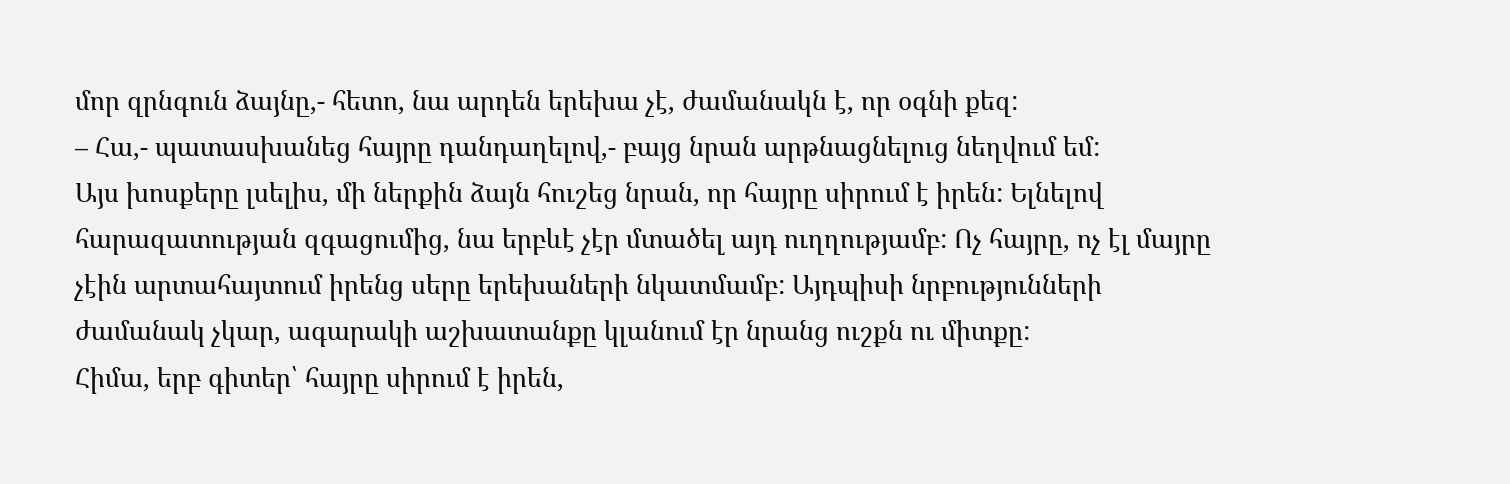մոր զրնգուն ձայնը,- հետո, նա արդեն երեխա չէ, ժամանակն է, որ օգնի քեզ:
– Հա,- պատասխանեց հայրը դանդաղելով,- բայց նրան արթնացնելուց նեղվում եմ:
Այս խոսքերը լսելիս, մի ներքին ձայն հուշեց նրան, որ հայրը սիրում է իրեն: Ելնելով հարազատության զգացումից, նա երբևէ չէր մտածել այդ ուղղությամբ: Ոչ հայրը, ոչ էլ մայրը չէին արտահայտում իրենց սերը երեխաների նկատմամբ: Այդպիսի նրբությունների ժամանակ չկար, ագարակի աշխատանքը կլանում էր նրանց ուշքն ու միտքը:
Հիմա, երբ գիտեր՝ հայրը սիրում է իրեն,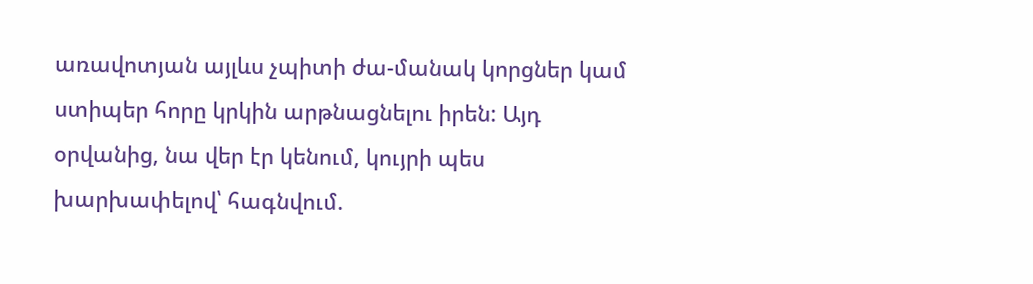առավոտյան այլևս չպիտի ժա-մանակ կորցներ կամ ստիպեր հորը կրկին արթնացնելու իրեն: Այդ օրվանից, նա վեր էր կենում, կույրի պես խարխափելով՝ հագնվում.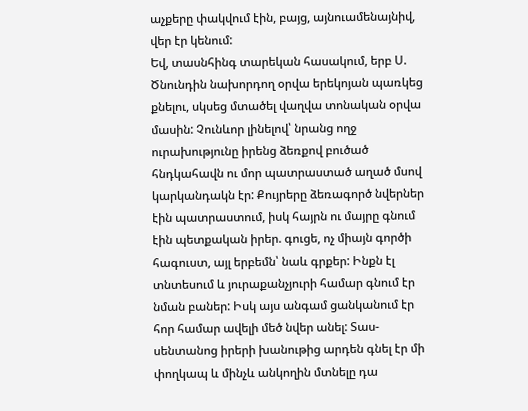աչքերը փակվում էին, բայց, այնուամենայնիվ, վեր էր կենում:
Եվ, տասնհինգ տարեկան հասակում, երբ Ս. Ծնունդին նախորդող օրվա երեկոյան պառկեց քնելու, սկսեց մտածել վաղվա տոնական օրվա մասին: Չունևոր լինելով՝ նրանց ողջ ուրախությունը իրենց ձեռքով բուծած հնդկահավն ու մոր պատրաստած աղած մսով կարկանդակն էր: Քույրերը ձեռագործ նվերներ էին պատրաստում, իսկ հայրն ու մայրը գնում էին պետքական իրեր. գուցե, ոչ միայն գործի հագուստ, այլ երբեմն՝ նաև գրքեր: Ինքն էլ տնտեսում և յուրաքանչյուրի համար գնում էր նման բաներ: Իսկ այս անգամ ցանկանում էր հոր համար ավելի մեծ նվեր անել: Տաս-սենտանոց իրերի խանութից արդեն գնել էր մի փողկապ և մինչև անկողին մտնելը դա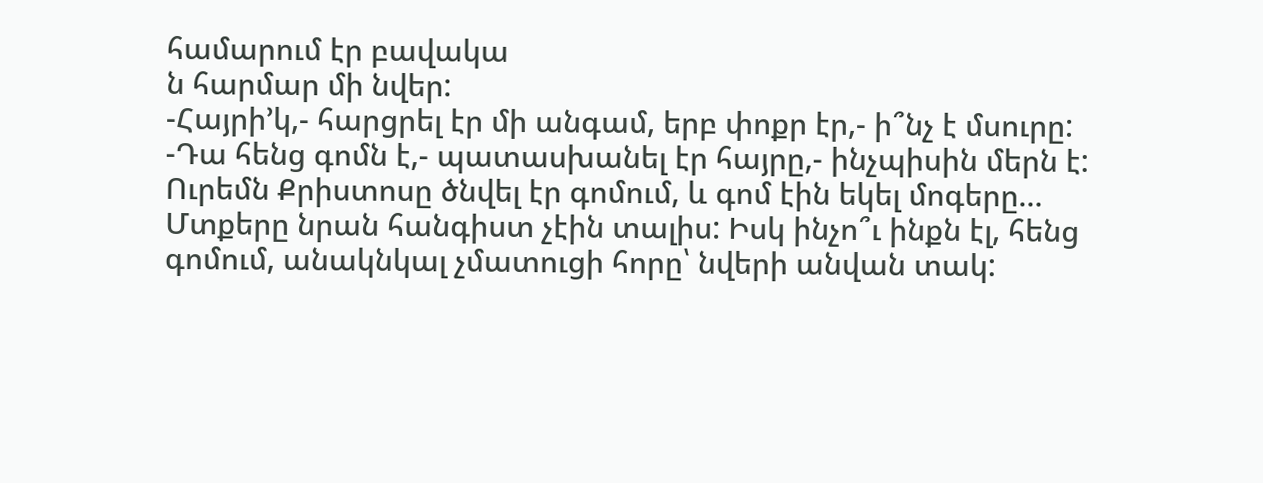համարում էր բավակա
ն հարմար մի նվեր:
-Հայրի’կ,- հարցրել էր մի անգամ, երբ փոքր էր,- ի՞նչ է մսուրը:
-Դա հենց գոմն է,- պատասխանել էր հայրը,- ինչպիսին մերն է:
Ուրեմն Քրիստոսը ծնվել էր գոմում, և գոմ էին եկել մոգերը…
Մտքերը նրան հանգիստ չէին տալիս: Իսկ ինչո՞ւ ինքն էլ, հենց գոմում, անակնկալ չմատուցի հորը՝ նվերի անվան տակ: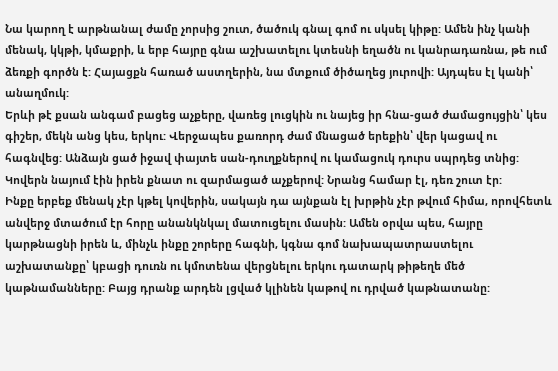Նա կարող է արթնանալ ժամը չորսից շուտ, ծածուկ գնալ գոմ ու սկսել կիթը: Ամեն ինչ կանի մենակ, կկթի, կմաքրի, և երբ հայրը գնա աշխատելու կտեսնի եղածն ու կանրադառնա, թե ում ձեռքի գործն է: Հայացքն հառած աստղերին, նա մտքում ծիծաղեց յուրովի: Այդպես էլ կանի՝ անաղմուկ:
Երևի թէ քսան անգամ բացեց աչքերը, վառեց լուցկին ու նայեց իր հնա-ցած ժամացույցին՝ կես գիշեր, մեկն անց կես, երկու: Վերջապես քառորդ ժամ մնացած երեքին՝ վեր կացավ ու հագնվեց: Անձայն ցած իջավ փայտե սան-դուղքներով ու կամացուկ դուրս սպրդեց տնից: Կովերն նայում էին իրեն քնատ ու զարմացած աչքերով: Նրանց համար էլ, դեռ շուտ էր:
Ինքը երբեք մենակ չէր կթել կովերին, սակայն դա այնքան էլ խրթին չէր թվում հիմա, որովհետև անվերջ մտածում էր հորը անանկնկալ մատուցելու մասին: Ամեն օրվա պես, հայրը կարթնացնի իրեն և, մինչև ինքը շորերը հագնի, կգնա գոմ նախապատրաստելու աշխատանքը՝ կբացի դուռն ու կմոտենա վերցնելու երկու դատարկ թիթեղե մեծ կաթնամանները: Բայց դրանք արդեն լցված կլինեն կաթով ու դրված կաթնատանը: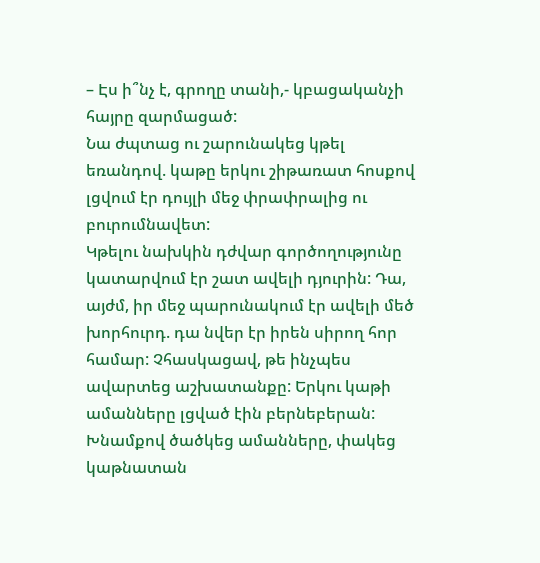– Էս ի՞նչ է, գրողը տանի,- կբացականչի հայրը զարմացած:
Նա ժպտաց ու շարունակեց կթել եռանդով. կաթը երկու շիթառատ հոսքով լցվում էր դույլի մեջ փրափրալից ու բուրումնավետ:
Կթելու նախկին դժվար գործողությունը կատարվում էր շատ ավելի դյուրին: Դա, այժմ, իր մեջ պարունակում էր ավելի մեծ խորհուրդ. դա նվեր էր իրեն սիրող հոր համար: Չհասկացավ, թե ինչպես ավարտեց աշխատանքը: Երկու կաթի ամանները լցված էին բերնեբերան: Խնամքով ծածկեց ամանները, փակեց կաթնատան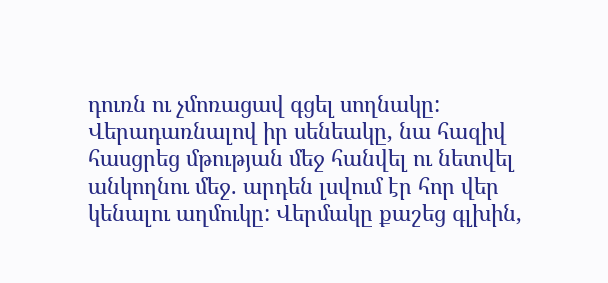դուռն ու չմոռացավ գցել սողնակը:
Վերադառնալով իր սենեակը, նա հազիվ հասցրեց մթության մեջ հանվել ու նետվել անկողնու մեջ. արդեն լսվում էր հոր վեր կենալու աղմուկը: Վերմակը քաշեց գլխին,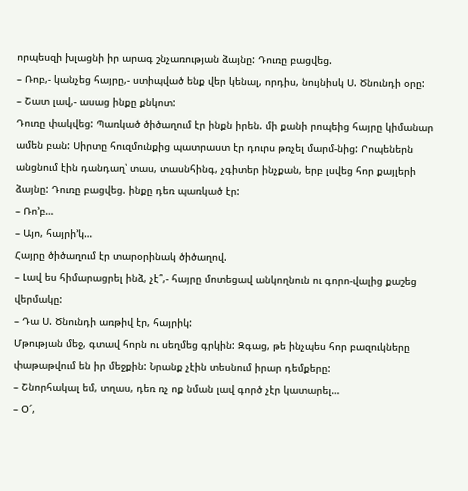որպեսզի խլացնի իր արագ շնչառության ձայնը: Դուռը բացվեց.
– Ռոբ,- կանչեց հայրը,- ստիպված ենք վեր կենալ, որդիս, նույնիսկ Ս. Ծնունդի օրը:
– Շատ լավ,- ասաց ինքը քնկոտ:
Դուռը փակվեց: Պառկած ծիծաղում էր ինքն իրեն. մի քանի րոպեից հայրը կիմանար ամեն բան: Սիրտը հուզմունքից պատրաստ էր դուրս թռչել մարմ-նից: Րոպեներն անցնում էին դանդաղ՝ տաս, տասնհինգ, չգիտեր ինչքան, երբ լսվեց հոր քայլերի ձայնը: Դուռը բացվեց. ինքը դեռ պառկած էր:
– Ռո’բ…
– Այո, հայրի’կ…
Հայրը ծիծաղում էր տարօրինակ ծիծաղով.
– Լավ ես հիմարացրել ինձ, չէ՞,- հայրը մոտեցավ անկողնուն ու գորո-վալից քաշեց վերմակը:
– Դա Ս. Ծնունդի առթիվ էր, հայրիկ:
Մթության մեջ, գտավ հորն ու սեղմեց գրկին: Զգաց, թե ինչպես հոր բազուկները փաթաթվում են իր մեջքին: Նրանք չէին տեսնում իրար դեմքերը:
– Շնորհակալ եմ, տղաս, դեռ ռչ ոք նման լավ գործ չէր կատարել…
– Օ՜,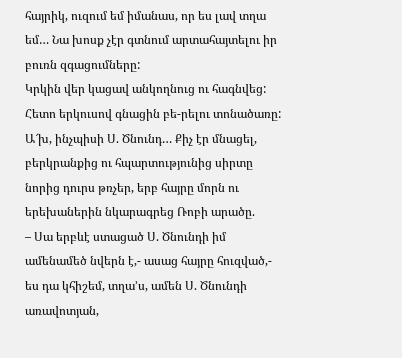հայրիկ, ուզում եմ իմանաս, որ ես լավ տղա եմ… Նա խոսք չէր գտնում արտահայտելու իր բուռն զգացումները:
Կրկին վեր կացավ անկողնուց ու հագնվեց: Հետո երկուսով գնացին բե-րելու տոնածառը: Ա՜խ, ինչպիսի Ս. Ծնունդ… Քիչ էր մնացել, բերկրանքից ու հպարտությունից սիրտը նորից դուրս թռչեր, երբ հայրը մորն ու երեխաներին նկարագրեց Ռոբի արածը.
– Սա երբևէ ստացած Ս. Ծնունդի իմ ամենամեծ նվերն է,- ասաց հայրը հուզված,- ես դա կհիշեմ, տղա’ս, ամեն Ս. Ծնունդի առավոտյան,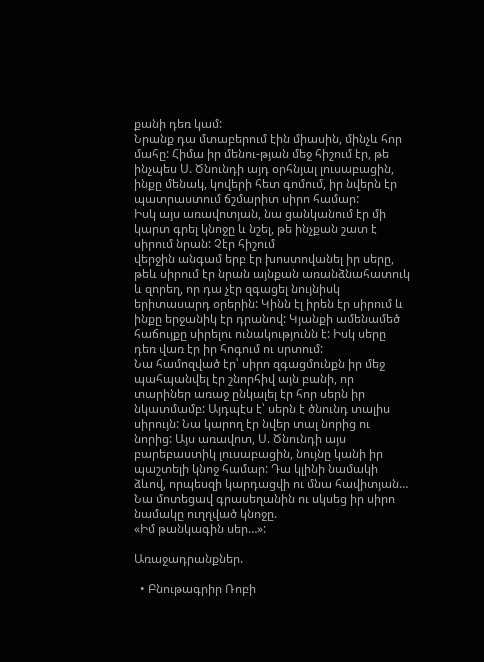քանի դեռ կամ:
Նրանք դա մտաբերում էին միասին, մինչև հոր մահը: Հիմա իր մենու-թյան մեջ հիշում էր, թե ինչպես Ս. Ծնունդի այդ օրհնյալ լուսաբացին, ինքը մենակ, կովերի հետ գոմում, իր նվերն էր պատրաստում ճշմարիտ սիրո համար:
Իսկ այս առավոտյան, նա ցանկանում էր մի կարտ գրել կնոջը և նշել, թե ինչքան շատ է սիրում նրան: Չէր հիշում
վերջին անգամ երբ էր խոստովանել իր սերը, թեև սիրում էր նրան այնքան առանձնահատուկ և զորեղ, որ դա չէր զգացել նույնիսկ երիտասարդ օրերին: Կինն էլ իրեն էր սիրում և ինքը երջանիկ էր դրանով: Կյանքի ամենամեծ հաճույքը սիրելու ունակությունն է: Իսկ սերը դեռ վառ էր իր հոգում ու սրտում:
Նա համոզված էր՝ սիրո զգացմունքն իր մեջ պահպանվել էր շնորհիվ այն բանի, որ տարիներ առաջ ընկալել էր հոր սերն իր նկատմամբ: Այդպէս է՝ սերն է ծնունդ տալիս սիրույն: Նա կարող էր նվեր տալ նորից ու նորից: Այս առավոտ, Ս. Ծնունդի այս բարեբաստիկ լուսաբացին, նույնը կանի իր պաշտելի կնոջ համար: Դա կլինի նամակի ձևով, որպեսզի կարդացվի ու մնա հավիտյան… Նա մոտեցավ գրասեղանին ու սկսեց իր սիրո նամակը ուղղված կնոջը.
«Իմ թանկագին սեր…»:

Առաջադրանքներ.

  • Բնութագրիր Ռոբի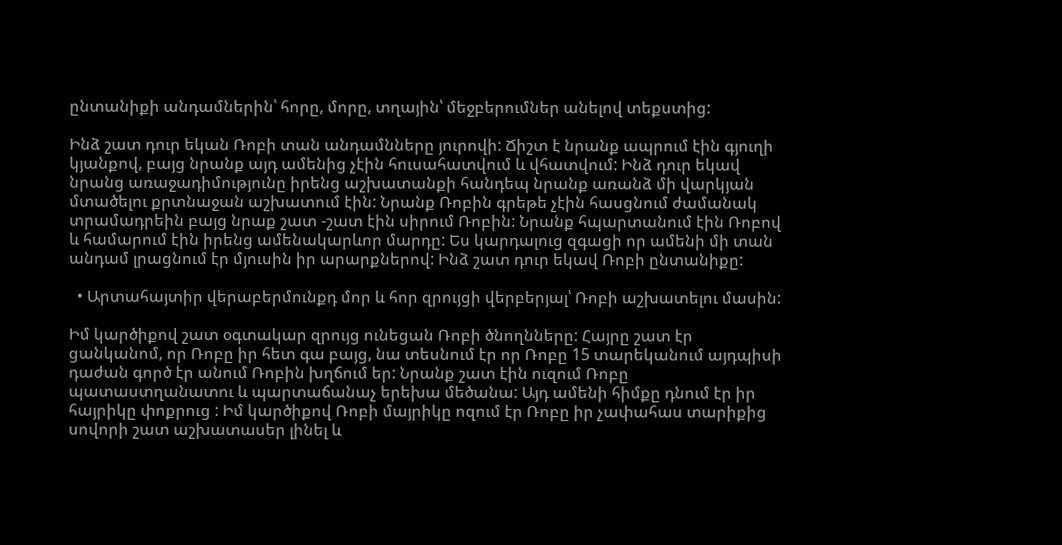ընտանիքի անդամներին՝ հորը, մորը, տղային՝ մեջբերումներ անելով տեքստից:

Ինձ շատ դուր եկան Ռոբի տան անդամնները յուրովի: Ճիշտ է նրանք ապրում էին գյուղի կյանքով, բայց նրանք այդ ամենից չէին հուսահատվում և վհատվում: Ինձ դուր եկավ նրանց առաջադիմությունը իրենց աշխատանքի հանդեպ նրանք առանձ մի վարկյան մտածելու քրտնաջան աշխատում էին: Նրանք Ռոբին գրեթե չէին հասցնում ժամանակ տրամադրեին բայց նրաք շատ -շատ էին սիրում Ռոբին: Նրանք հպարտանում էին Ռոբով և համարում էին իրենց ամենակարևոր մարդը: Ես կարդալուց զգացի որ ամենի մի տան անդամ լրացնում էր մյուսին իր արարքներով: Ինձ շատ դուր եկավ Ռոբի ընտանիքը:

  • Արտահայտիր վերաբերմունքդ մոր և հոր զրույցի վերբերյալ՝ Ռոբի աշխատելու մասին:

Իմ կարծիքով շատ օգտակար զրույց ունեցան Ռոբի ծնողնները: Հայրը շատ էր ցանկանոմ, որ Ռոբը իր հետ գա բայց, նա տեսնում էր որ Ռոբը 15 տարեկանում այդպիսի դաժան գործ էր անում Ռոբին խղճում եր: Նրանք շատ էին ուզում Ռոբը պատաստղանատու և պարտաճանաչ երեխա մեծանա: Այդ ամենի հիմքը դնում էր իր հայրիկը փոքրուց : Իմ կարծիքով Ռոբի մայրիկը ոզում էր Ռոբը իր չափահաս տարիքից սովորի շատ աշխատասեր լինել և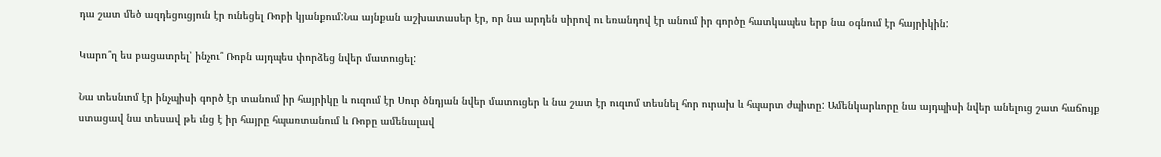դա շատ մեծ ազդեցուցյուն էր ունեցել Ռոբի կյանքում:Նա այնքան աշխատասեր էր, որ նա արդեն սիրով ու եռանդով էր անում իր գործը հատկապես երբ նա օգնում էր հայրիկին:

Կարո՞ղ ես բացատրել՝ ինչու՞ Ռոբն այդպես փորձեց նվեր մատուցել:

Նա տեսնւոմ էր ինչպիսի գործ էր տանում իր հայրիկը և ուզում էր Սուր ծնդյան նվեր մատուցեր և նա շատ էր ուզւոմ տեսնել հոր ուրախ և հպարտ ժպիտը: Ամենկարևորը նա այդպիսի նվեր անելուց շատ հաճույք ստացավ նա տեսավ թե ւնց է իր հայրը հպառտանում և Ռոբը ամենալավ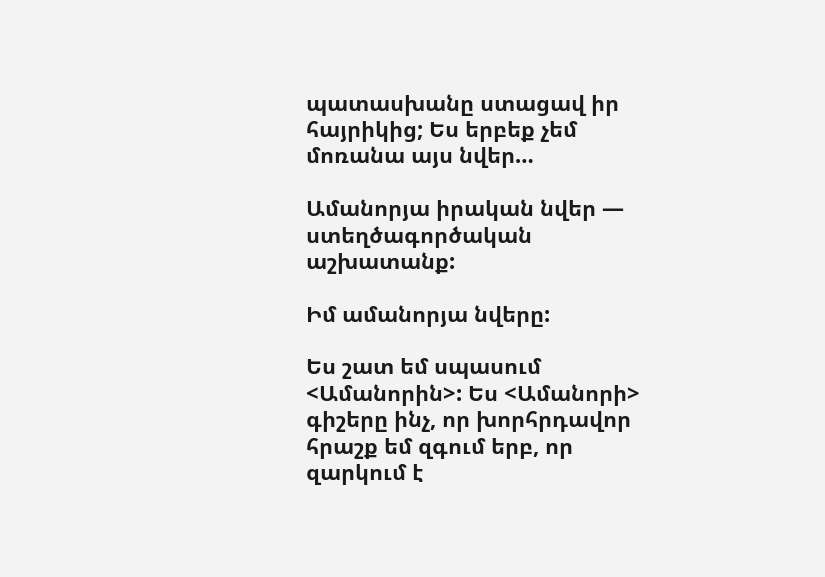պատասխանը ստացավ իր հայրիկից; Ես երբեք չեմ մոռանա այս նվեր…

Ամանորյա իրական նվեր — ստեղծագործական աշխատանք:

Իմ ամանորյա նվերը:

Ես շատ եմ սպասում <Ամանորին>: Ես <Ամանորի> գիշերը ինչ, որ խորհրդավոր հրաշք եմ զգում երբ, որ զարկում է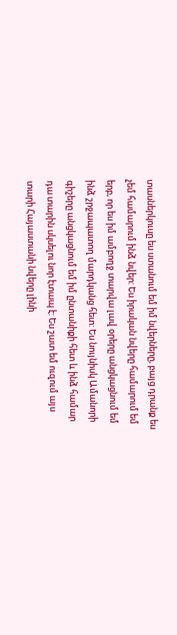տասներկուսը ես ստանում եմ իմ նվերները, բայց դրանք ես չեմ համարում ինձ նվեր: Ես իրական նվերը համարում եմ երբ, որ ես իմ ամբողջ տարվա լավ օրերը անցկացնում եմ ինձ շրջապատող մարդկանց հետ: Ես նույնիսկ Ամանորի գիշերը անցկացնում եմ իմ ընտանիքի հետ և ինձ համար դա տարին սկսելու նոր էտապ է: Ես շատ եմ ուզում այս տարի Հայաստանի նվերը լինի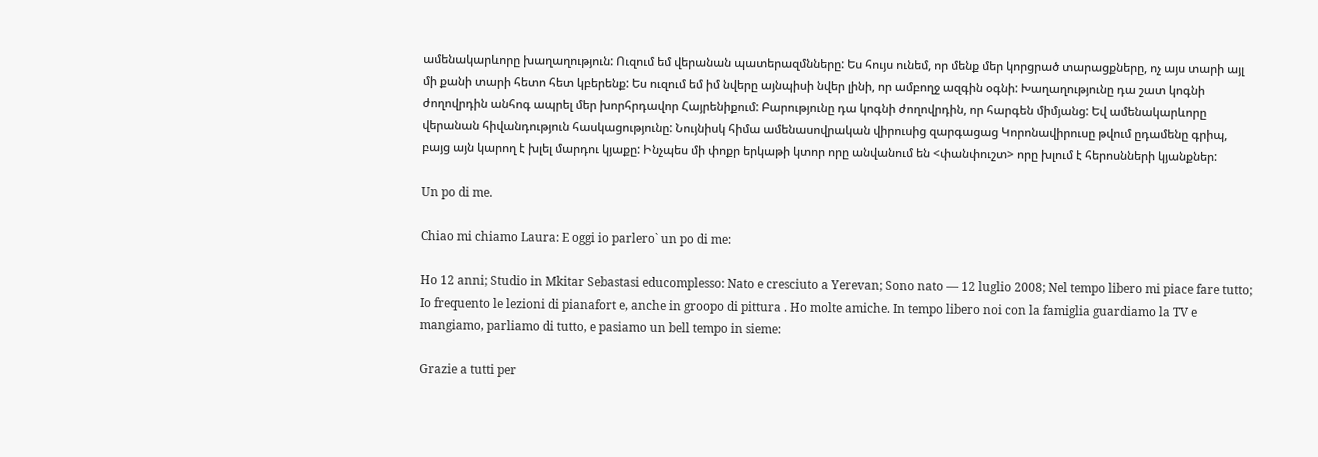ամենակարևորը խաղաղություն: Ուզում եմ վերանան պատերազմնները: Ես հույս ունեմ, որ մենք մեր կորցրած տարացքները, ոչ այս տարի այլ մի քանի տարի հետո հետ կբերենք: Ես ուզում եմ իմ նվերը այնպիսի նվեր լինի, որ ամբողջ ազգին օգնի: Խաղաղությունը դա շատ կոգնի ժողովրդին անհոգ ապրել մեր խորհրդավոր Հայրենիքում: Բարությունը դա կոգնի ժողովրդին, որ հարգեն միմյանց: Եվ ամենակարևորը վերանան հիվանդություն հասկացությունը: Նույնիսկ հիմա ամենասովրական վիրուսից զարգացաց Կորոնավիրուսը թվում ըդամենը գրիպ, բայց այն կարող է խլել մարդու կյաքը: Ինչպես մի փոքր երկաթի կտոր որը անվանում են <փանփուշտ> որը խլում է հերոսնների կյանքներ:

Un po di me.

Chiao mi chiamo Laura: E oggi io parlero` un po di me:

Ho 12 anni; Studio in Mkitar Sebastasi educomplesso: Nato e cresciuto a Yerevan; Sono nato — 12 luglio 2008; Nel tempo libero mi piace fare tutto; Io frequento le lezioni di pianafort e, anche in groopo di pittura . Ho molte amiche. In tempo libero noi con la famiglia guardiamo la TV e mangiamo, parliamo di tutto, e pasiamo un bell tempo in sieme:

Grazie a tutti per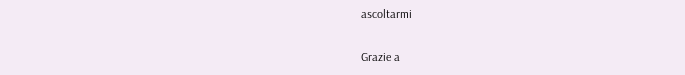ascoltarmi

Grazie a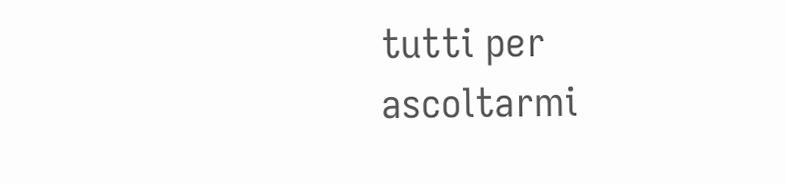tutti per ascoltarmi